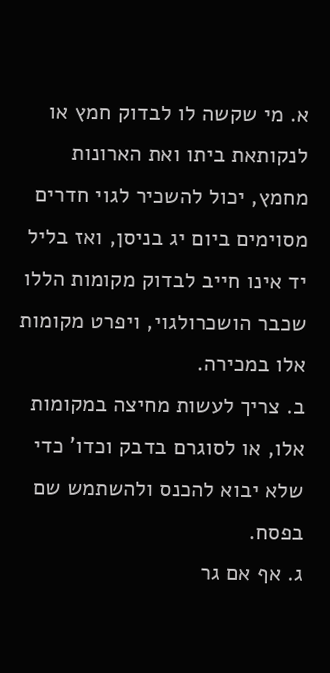א. מי שקשה לו לבדוק חמץ או לנקותאת ביתו ואת הארונות מחמץ, יכול להשכיר לגוי חדרים מסוימים ביום יג בניסן, ואז בליל יד אינו חייב לבדוק מקומות הללו שכבר הושכרולגוי, ויפרט מקומות אלו במכירה.
ב. צריך לעשות מחיצה במקומות אלו, או לסוגרם בדבק וכדו' כדי שלא יבוא להכנס ולהשתמש שם בפסח.
ג. אף אם גר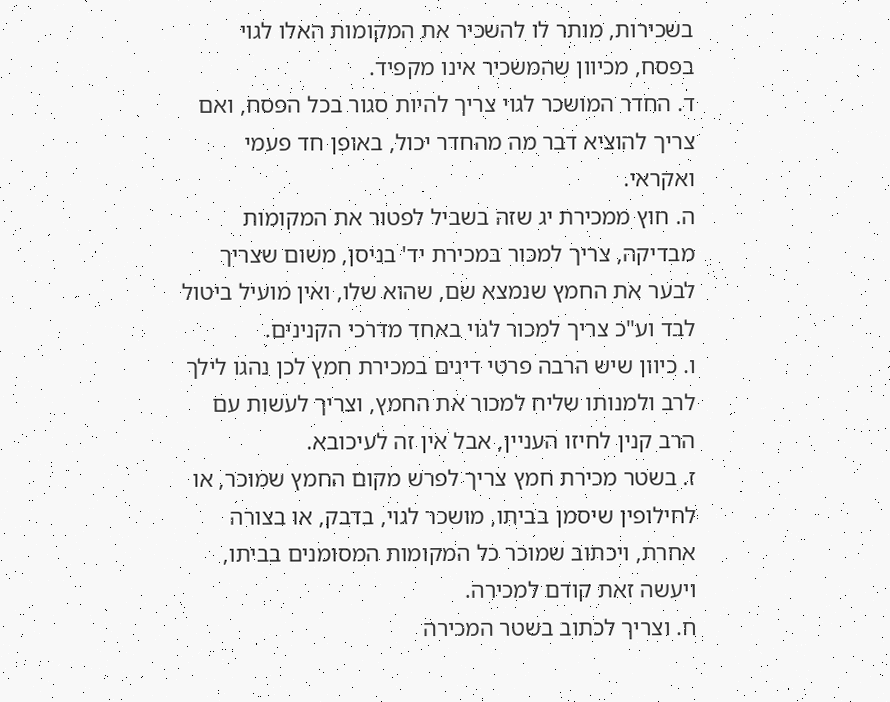בשכירות, מותר לו להשכיר את המקומות האלו לגוי בפסח, מכיוון שהמשכיר אינו מקפיד.
ד. החדר המושכר לגוי צריך להיות סגור בכל הפסח, ואם צריך להוציא דבר מה מהחדר יכול, באופן חד פעמי ואקראי.
ה. חוץ ממכירת יג שזה בשביל לפטור את המקומות מבדיקה, צריך למכור במכירת יד' בניסן, משום שצריך לבער את החמץ שנמצא שם, שהוא שלו, ואין מועיל ביטול לבד וע"כ צריך למכור לגוי באחד מדרכי הקנינים.
ו. כיוון שיש הרבה פרטי דינים במכירת חמץ לכן נהגו לילך לרב ולמנותו שליח למכור את החמץ, וצריך לעשות עם הרב קנין לחיזו העניין, אבל אין זה לעיכובא.
ז. בשטר מכירת חמץ צריך לפרש מקום החמץ שמוכר, או לחילופין שיסמן בביתו, מושכר לגוי, בדבק, או בצורה אחרת, ויכתוב שמוכר כל המקומות המסומנים בביתו, ויעשה זאת קודם למכירה.
ח. וצריך לכתוב בשטר המכירה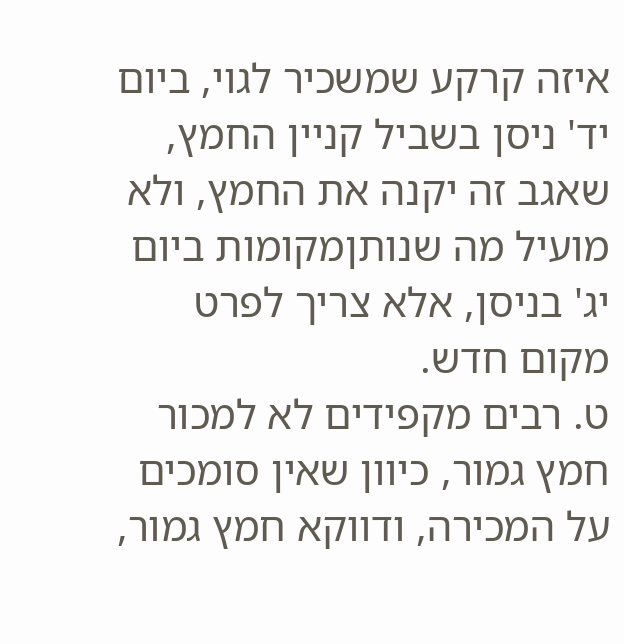איזה קרקע שמשכיר לגוי, ביום יד' ניסן בשביל קניין החמץ, שאגב זה יקנה את החמץ, ולא מועיל מה שנותןמקומות ביום יג' בניסן, אלא צריך לפרט מקום חדש.
ט. רבים מקפידים לא למכור חמץ גמור, כיוון שאין סומכים על המכירה, ודווקא חמץ גמור,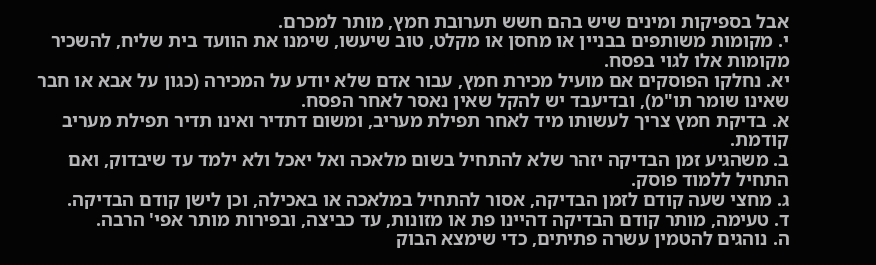אבל בספיקות ומינים שיש בהם חשש תערובת חמץ, מותר למכרם.
י. מקומות משותפים בבניין או מחסן או מקלט, טוב שיעשו, שימנו את הוועד בית שליח, להשכיר מקומות אלו לגוי בפסח.
יא. נחלקו הפוסקים אם מועיל מכירת חמץ, עבור אדם שלא יודע על המכירה (כגון על אבא או חבר שאינו שומר תו"מ), ובדיעבד יש להקל שאין נאסר לאחר הפסח.
א. בדיקת חמץ צריך לעשותו מיד לאחר תפילת מעריב, ומשום דתדיר ואינו תדיר תפילת מעריב קודמת.
ב. משהגיע זמן הבדיקה יזהר שלא להתחיל בשום מלאכה ואל יאכל ולא ילמד עד שיבדוק, ואם התחיל ללמוד פוסק.
ג. מחצי שעה קודם לזמן הבדיקה, אסור להתחיל במלאכה או באכילה, וכן לישן קודם הבדיקה.
ד. טעימה, מותר קודם הבדיקה דהיינו פת או מזונות, עד כביצה, ובפירות מותר אפי' הרבה.
ה. נוהגים להטמין עשרה פתיתים, כדי שימצא הבוק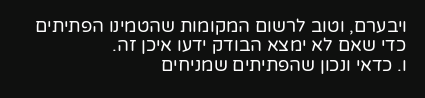ויבערם, וטוב לרשום המקומות שהטמינו הפתיתים כדי שאם לא ימצא הבודק ידעו איכן זה.
ו. כדאי ונכון שהפתיתים שמניחים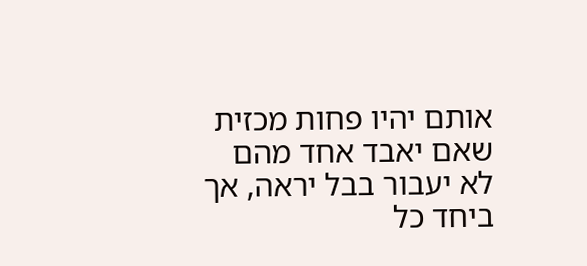אותם יהיו פחות מכזית שאם יאבד אחד מהם לא יעבור בבל יראה, אך ביחד כל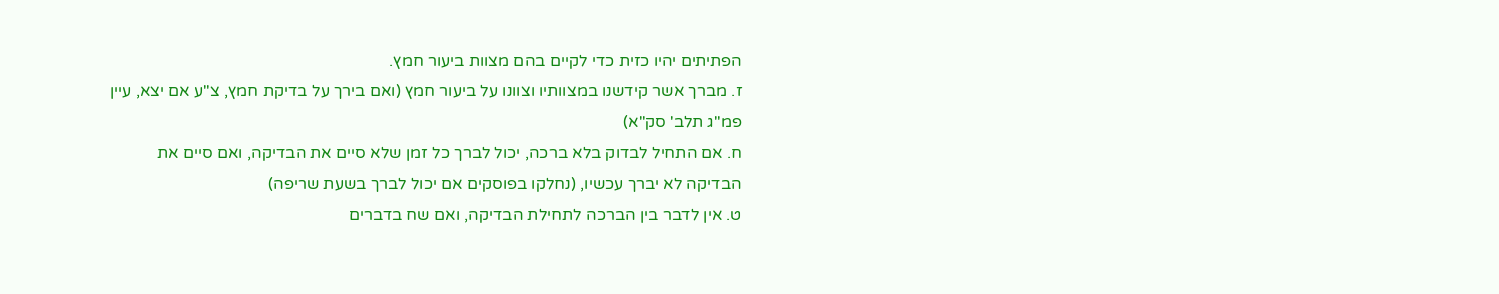הפתיתים יהיו כזית כדי לקיים בהם מצוות ביעור חמץ.
ז. מברך אשר קידשנו במצוותיו וצוונו על ביעור חמץ (ואם בירך על בדיקת חמץ, צ"ע אם יצא, עיין פמ"ג תלב' סק"א)
ח. אם התחיל לבדוק בלא ברכה, יכול לברך כל זמן שלא סיים את הבדיקה, ואם סיים את הבדיקה לא יברך עכשיו, (נחלקו בפוסקים אם יכול לברך בשעת שריפה)
ט. אין לדבר בין הברכה לתחילת הבדיקה, ואם שח בדברים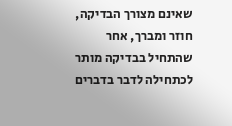שאינם מצורך הבדיקה, חוזר ומברך, אחר שהתחיל בבדיקה מותר לכתחילה לדבר בדברים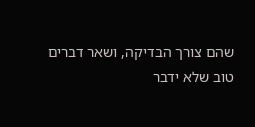שהם צורך הבדיקה, ושאר דברים טוב שלא ידבר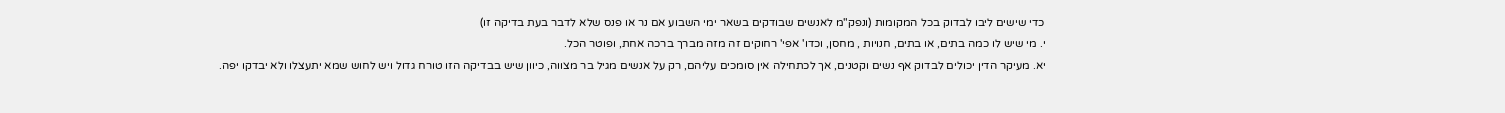כדי שישים ליבו לבדוק בכל המקומות (ונפק"מ לאנשים שבודקים בשאר ימי השבוע אם נר או פנס שלא לדבר בעת בדיקה זו)
י. מי שיש לו כמה בתים, או בתים, חנויות , מחסן, וכדו' אפי' רחוקים זה מזה מברך ברכה אחת, ופוטר הכל.
יא. מעיקר הדין יכולים לבדוק אף נשים וקטנים, אך לכתחילה אין סומכים עליהם, רק על אנשים מגיל בר מצווה, כיוון שיש בבדיקה הזו טורח גדול ויש לחוש שמא יתעצלו ולא יבדקו יפה.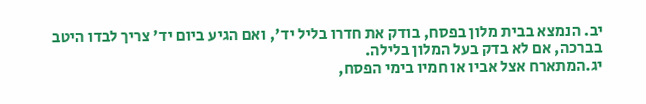יב. הנמצא בבית מלון בפסח, בודק את חדרו בליל יד', ואם הגיע ביום יד' צריך לבדו היטב בברכה, אם לא בדק בעל המלון בלילה.
יג.המתארח אצל אביו או חמיו בימי הפסח,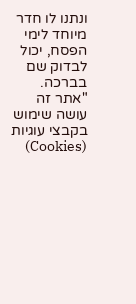ונתנו לו חדר מיוחד לימי הפסח, יכול לבדוק שם בברכה.
"אתר זה עושה שימוש בקבצי עוגיות (Cookies)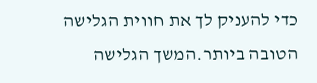כדי להעניק לך את חווית הגלישה הטובה ביותר.המשך הגלישה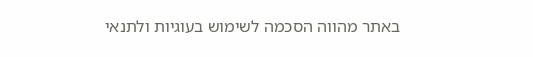באתר מהווה הסכמה לשימוש בעוגיות ולתנאי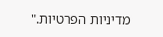מדיניות הפרטיות."